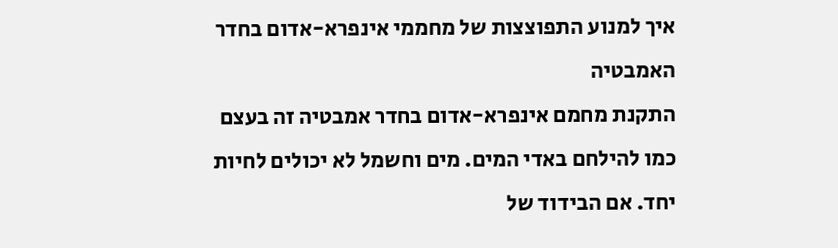איך למנוע התפוצצות של מחממי אינפרא-אדום בחדר האמבטיה
התקנת מחמם אינפרא-אדום בחדר אמבטיה זה בעצם כמו להילחם באדי המים. מים וחשמל לא יכולים לחיות יחד. אם הבידוד של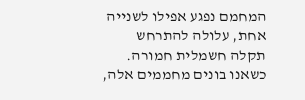המחמם נפגע אפילו לשנייה אחת, עלולה להתרחש תקלה חשמלית חמורה.
כשאנו בונים מחממים אלה,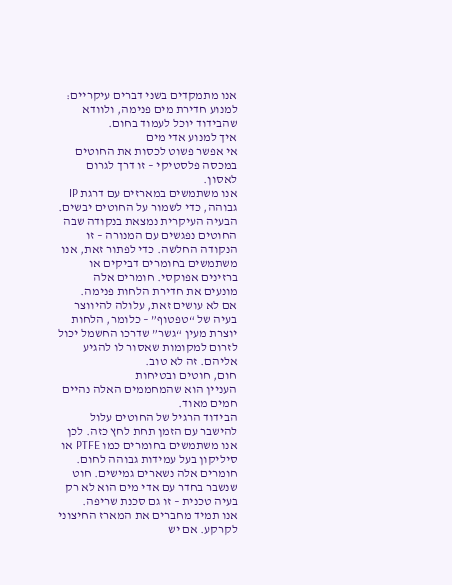אנו מתמקדים בשני דברים עיקריים: למנוע חדירת מים פנימה, ולוודא שהבידוד יוכל לעמוד בחום.
איך למנוע אדי מים
אי אפשר פשוט לכסות את החוטים במכסה פלסטיקי – זו דרך לגרום לאסון.
אנו משתמשים במארזים עם דרגת IP גבוהה, כדי לשמור על החוטים יבשים. הבעיה העיקרית נמצאת בנקודה שבה החוטים נפגשים עם המנורה – זו הנקודה החלשה. כדי לפתור זאת, אנו משתמשים בחומרים דביקים או ברזינים אפוקסי. חומרים אלה מונעים את חדירת הלחות פנימה.
אם לא עושים זאת, עלולה להיווצר בעיה של “טפטוף” – כלומר, הלחות יוצרת מעין “גשר” שדרכו החשמל יכול לזרום למקומות שאסור לו להגיע אליהם. זה לא טוב.
חום, חוטים ובטיחות
העניין הוא שהמחממים האלה נהיים חמים מאוד.
הבידוד הרגיל של החוטים עלול להישבר עם הזמן תחת לחץ כזה. לכן אנו משתמשים בחומרים כמו PTFE או סיליקון בעל עמידות גבוהה לחום. חומרים אלה נשארים גמישים. חוט שנשבר בחדר עם אדי מים הוא לא רק בעיה טכנית – זו גם סכנת שריפה.
אנו תמיד מחברים את המארז החיצוני לקרקע. אם יש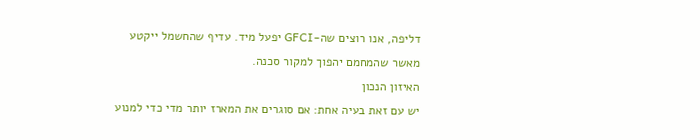דליפה, אנו רוצים שה-GFCI יפעל מיד. עדיף שהחשמל ייקטע מאשר שהמחמם יהפוך למקור סכנה.
האיזון הנכון
יש עם זאת בעיה אחת: אם סוגרים את המארז יותר מדי כדי למנוע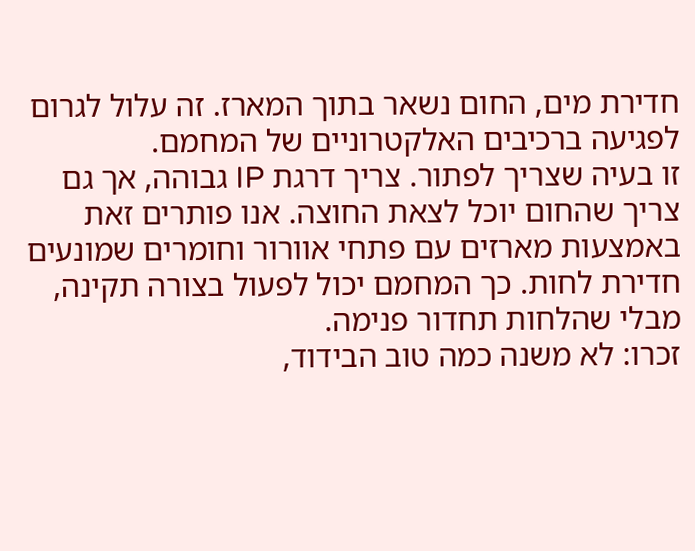חדירת מים, החום נשאר בתוך המארז. זה עלול לגרום לפגיעה ברכיבים האלקטרוניים של המחמם.
זו בעיה שצריך לפתור. צריך דרגת IP גבוהה, אך גם צריך שהחום יוכל לצאת החוצה. אנו פותרים זאת באמצעות מארזים עם פתחי אוורור וחומרים שמונעים חדירת לחות. כך המחמם יכול לפעול בצורה תקינה, מבלי שהלחות תחדור פנימה.
זכרו: לא משנה כמה טוב הבידוד,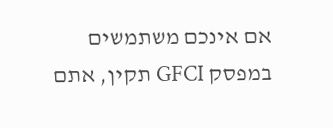אם אינכם משתמשים במפסק GFCI תקין, אתם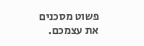פשוט מסכנים את עצמכם.